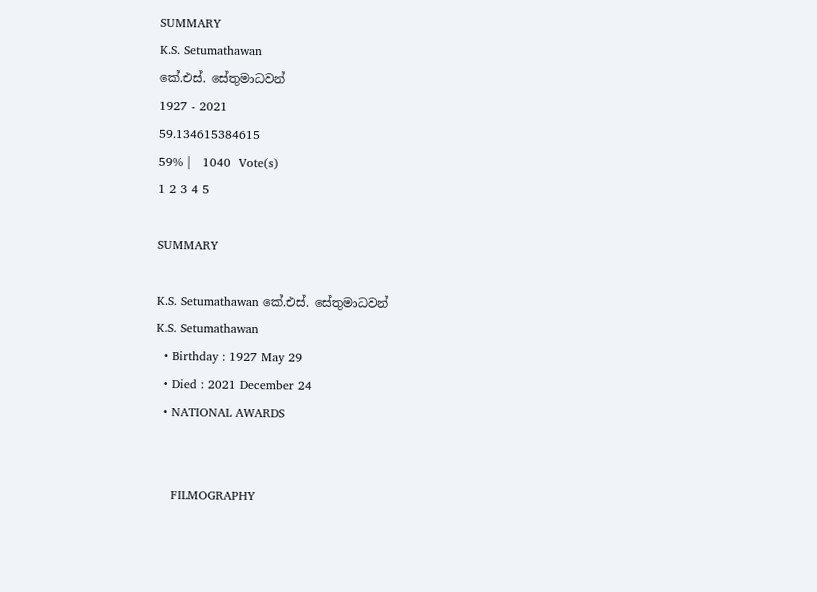SUMMARY
K.S. Setumathawan
කේ.එස්. සේතුමාධවන්
1927 - 2021
59.134615384615
59% |   1040  Vote(s)
1 2 3 4 5

SUMMARY

K.S. Setumathawan කේ.එස්. සේතුමාධවන්
K.S. Setumathawan
  • Birthday : 1927 May 29
  • Died : 2021 December 24
  • NATIONAL AWARDS


    FILMOGRAPHY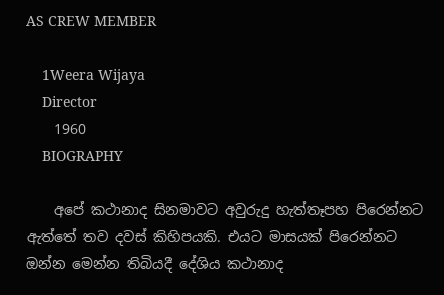AS CREW MEMBER

    1Weera Wijaya
    Director
    1960
    BIOGRAPHY

    අපේ කථානාද සිනමාවට අවුරුදු හැත්තෑපහ පිරෙන්නට ඇත්තේ තව දවස් කිහිපයකි. එයට මාසයක් පිරෙන්නට ඔන්න මෙන්න තිබියදී දේශිය කථානාද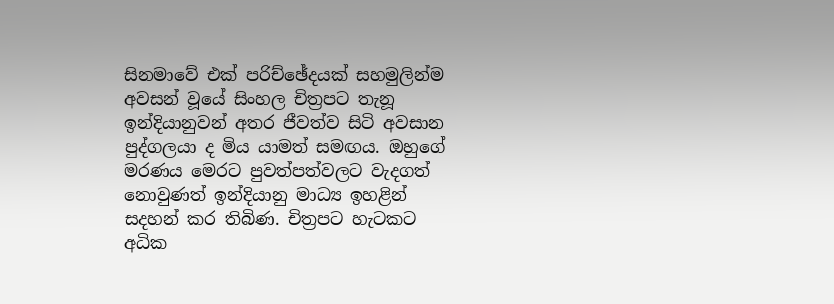සිනමාවේ එක් පරිච්ඡේදයක් සහමුලින්ම අවසන් වූයේ සිංහල චිත්‍රපට තැනූ ඉන්දියානුවන් අතර ජීවත්ව සිටි අවසාන පුද්ගලයා ද මිය යාමත් සමඟය. ඔහුගේ මරණය මෙරට පුවත්පත්වලට වැදගත් නොවුණත් ඉන්දියානු මාධ්‍ය ඉහළින් සදහන් කර තිබිණ. චිත්‍රපට හැටකට අධික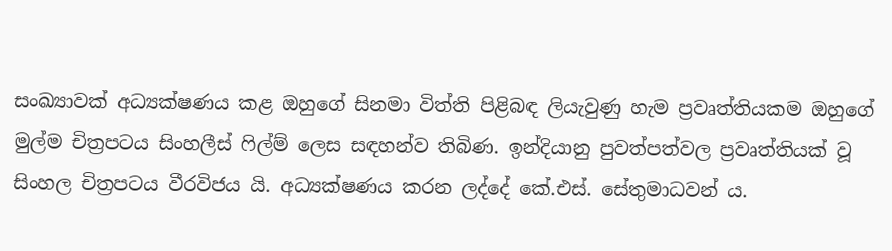සංඛ්‍යාවක් අධ්‍යක්ෂණය කළ ඔහුගේ සිනමා විත්ති පිළිබඳ ලියැවුණු හැම ප්‍රවෘත්තියකම ඔහුගේ මුල්ම චිත්‍රපටය සිංහලීස් ෆිල්ම් ලෙස සඳහන්ව තිබිණ. ඉන්දියානු පුවත්පත්වල ප්‍රවෘත්තියක් වූ සිංහල චිත්‍රපටය වීරවිජය යි. අධ්‍යක්ෂණය කරන ලද්දේ කේ.එස්. සේතුමාධවන් ය.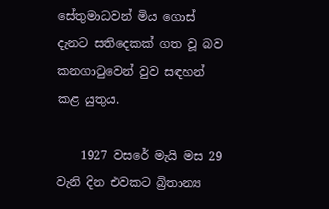සේතුමාධවන් මිය ගොස් දැනට සතිදෙකක් ගත වූ බව කනගාටුවෙන් වුව සඳහන් කළ යුතුය.

    1927 වසරේ මැයි මස 29 වැනි දින එවකට බ්‍රිතාන්‍ය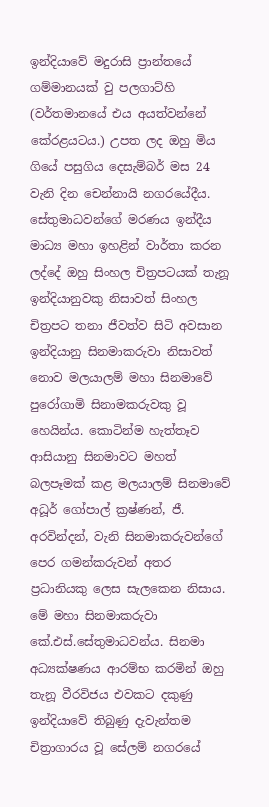ඉන්දියාවේ මදුරාසි ප්‍රාන්තයේ ගම්මානයක් වු පලගාට්හි (වර්තමානයේ එය අයත්වන්නේ කේරළයටය.) උපත ලද ඔහු මිය ගියේ පසුගිය දෙසැම්බර් මස 24 වැනි දින චෙන්නායි නගරයේදීය. සේතුමාධවන්ගේ මරණය ඉන්දීය මාධ්‍ය මහා ඉහළින් වාර්තා කරන ලද්දේ ඔහු සිංහල චිත්‍රපටයක් තැනූ ඉන්දියානුවකු නිසාවත් සිංහල චිත්‍රපට තනා ජීවත්ව සිටි අවසාන ඉන්දියානු සිනමාකරුවා නිසාවත් නොව මලයාලම් මහා සිනමාවේ පුරෝගාමි සිනාමකරුවකු වූ හෙයින්ය. කොටින්ම හැත්තෑව ආසියානු සිනමාවට මහත් බලපෑමක් කළ මලයාලම් සිනමාවේ අධූර් ගෝපාල් ක්‍රෂ්ණන්, ජී. අරවින්දන්, වැනි සිනමාකරුවන්ගේ පෙර ගමන්කරුවන් අතර ප්‍රධානියකු ලෙස සැලකෙන නිසාය. මේ මහා සිනමාකරුවා කේ.එස්.සේතුමාධවන්ය. සිනමා අධ්‍යක්ෂණය ආරම්භ කරමින් ඔහු තැනූ වීරවිජය එවකට දකුණු ඉන්දියාවේ තිබුණු දැවැන්තම චිත්‍රාගාරය වූ සේලම් නගරයේ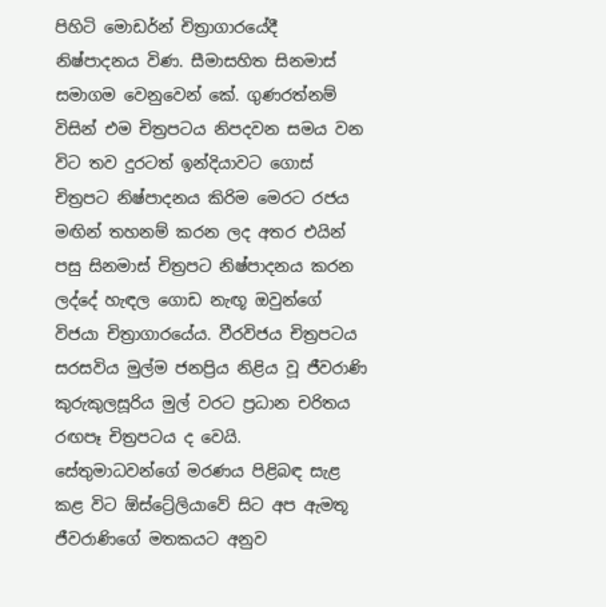පිහිටි මොඩර්න් චිත්‍රාගාරයේදී නිෂ්පාදනය විණ. සීමාසහිත සිනමාස් සමාගම වෙනුවෙන් කේ. ගුණරත්නම් විසින් එම චිත්‍රපටය නිපදවන සමය වන විට තව දුරටත් ඉන්දියාවට ගොස් චිත්‍රපට නිෂ්පාදනය කිරිම මෙරට රජය මඟින් තහනම් කරන ලද අතර එයින් පසු සිනමාස් චිත්‍රපට නිෂ්පාදනය කරන ලද්දේ හැඳල ගොඩ නැඟූ ඔවුන්ගේ විජයා චිත්‍රාගාරයේය. වීරවිජය චිත්‍රපටය සරසවිය මුල්ම ජනප්‍රිය නිළිය වූ ජීවරාණි කුරුකුලසූරිය මුල් වරට ප්‍රධාන චරිතය රඟපෑ චිත්‍රපටය ද වෙයි. සේතුමාධවන්ගේ මරණය පිළිබඳ සැළ කළ විට ඕස්ට්‍රේලියාවේ සිට අප ඇමතූ ජීවරාණිගේ මතකයට අනුව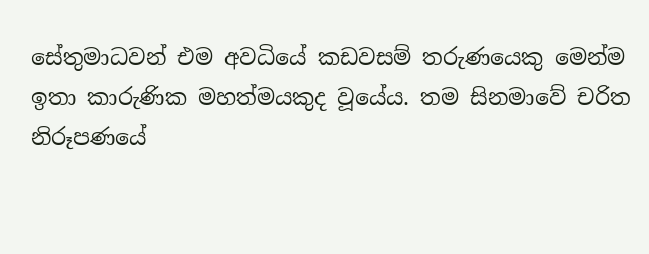සේතුමාධවන් එම අවධියේ කඩවසම් තරුණයෙකු මෙන්ම ඉතා කාරුණික මහත්මයකුද වූයේය. තම සිනමාවේ චරිත නිරූපණයේ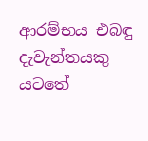ආරම්භය එබඳු දැවැන්තයකු යටතේ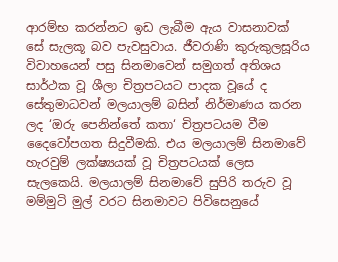ආරම්භ කරන්නට ඉඩ ලැබීම ඇය වාසනාවක් සේ සැලකූ බව පැවසුවාය. ජීවරාණි කුරුකුලසූරිය විවාහයෙන් පසු සිනමාවෙන් සමුගත් අතිශය සාර්ථක වූ ශීලා චිත්‍රපටයට පාදක වූයේ ද සේතුමාධවන් මලයාලම් බසින් නිර්මාණය කරන ලද ‘ඔරු පෙනින්තේ කතා‘ චිත්‍රපටයම වීම දෛවෝපගත සිදුවීමකි. එය මලයාලම් සිනමාවේ හැරවුම් ලක්ෂ්‍යයක් වූ චිත්‍රපටයක් ලෙස සැලකෙයි. මලයාලම් සිනමාවේ සුපිරි තරුව වූ මම්මුටි මුල් වරට සිනමාවට පිවිසෙනුයේ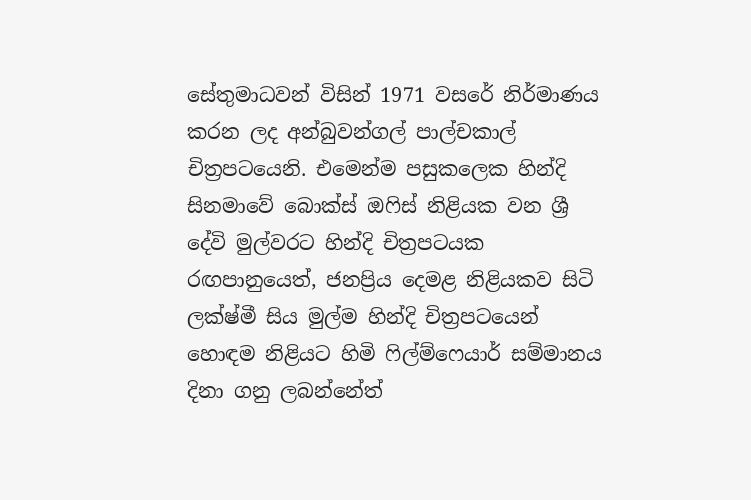සේතුමාධවන් විසින් 1971 වසරේ නිර්මාණය කරන ලද අන්බුවන්ගල් පාල්චකාල් චිත්‍රපටයෙනි. එමෙන්ම පසුකලෙක හින්දි සිනමාවේ බොක්ස් ඔෆිස් නිළියක වන ශ්‍රී දේවි මුල්වරට හින්දි චිත්‍රපටයක රඟපානුයෙත්, ජනප්‍රිය දෙමළ නිළියකව සිටි ලක්ෂ්මී සිය මුල්ම හින්දි චිත්‍රපටයෙන් හොඳම නිළියට හිමි ෆිල්ම්ෆෙයාර් සම්මානය දිනා ගනු ලබන්නේත්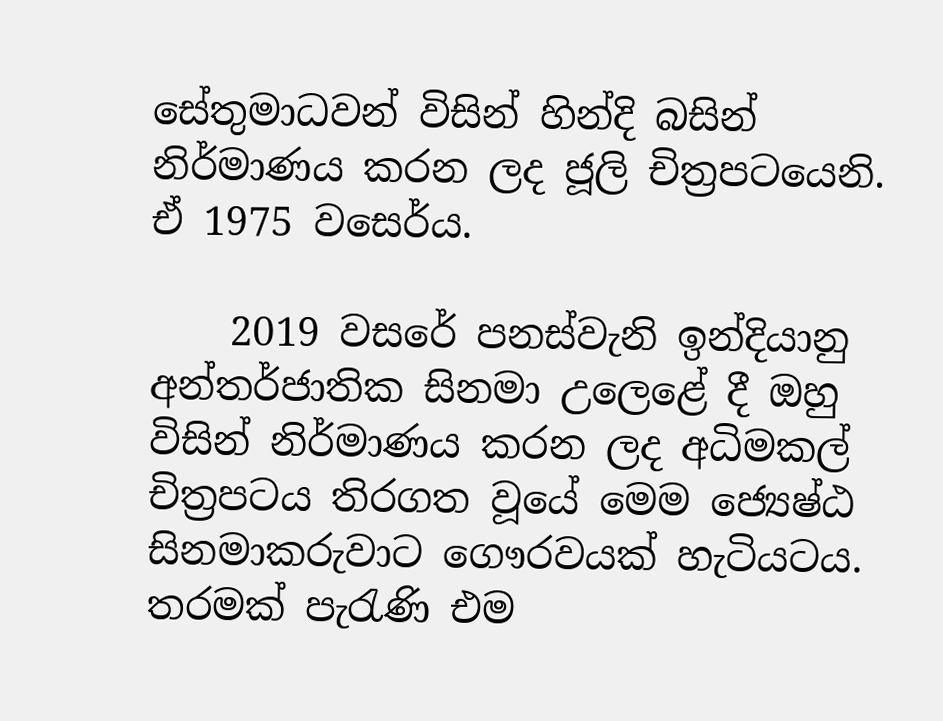සේතුමාධවන් විසින් හින්දි බසින් නිර්මාණය කරන ලද ජූලි චිත්‍රපටයෙනි. ඒ 1975 වසෙර්ය.

    2019 වසරේ පනස්වැනි ඉන්දියානු අන්තර්ජාතික සිනමා උලෙළේ දී ඔහු විසින් නිර්මාණය කරන ලද අධිමකල් චිත්‍රපටය තිරගත වූයේ මෙම ජ්‍යෙෂ්ඨ සිනමාකරුවාට ගෞරවයක් හැටියටය. තරමක් පැරැණි එම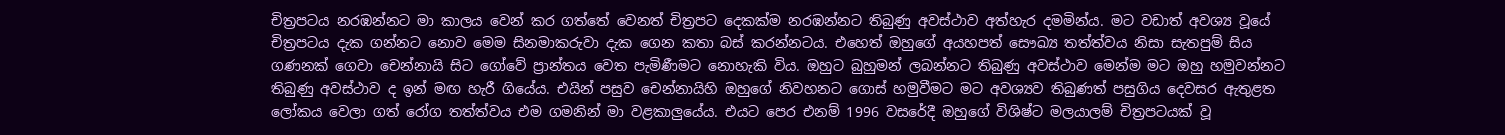චිත්‍රපටය නරඹන්නට මා කාලය වෙන් කර ගත්තේ වෙනත් චිත්‍රපට දෙකක්ම නරඹන්නට තිබුණු අවස්ථාව අත්හැර දමමින්ය. මට වඩාත් අවශ්‍ය වූයේ චිත්‍රපටය දැක ගන්නට නොව මෙම සිනමාකරුවා දැක ගෙන කතා බස් කරන්නටය. එහෙත් ඔහුගේ අයහපත් සෞඛ්‍ය තත්ත්වය නිසා සැතපුම් සිය ගණනක් ගෙවා චෙන්නායි සිට ගෝවේ ප්‍රාන්තය වෙත පැමිණීමට නොහැකි විය. ඔහුට බුහුමන් ලබන්නට තිබුණු අවස්ථාව මෙන්ම මට ඔහු හමුවන්නට තිබුණු අවස්ථාව ද ඉන් මඟ හැරී ගියේය. එයින් පසුව චෙන්නායිහි ඔහුගේ නිවහනට ගොස් හමුවීමට මට අවශ්‍යව තිබුණත් පසුගිය දෙවසර ඇතුළත ලෝකය වෙලා ගත් රෝග තත්ත්වය එම ගමනින් මා වළකාලුයේය. එයට පෙර එනම් 1996 වසරේදී ඔහුගේ විශිෂ්ට මලයාලම් චිත්‍රපටයක් වූ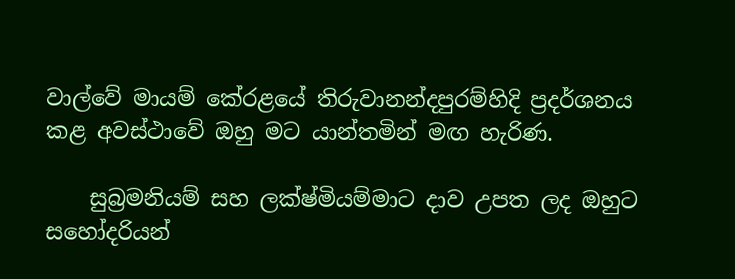වාල්වේ මායම් කේරළයේ තිරුවානන්දපුරම්හිදි ප්‍රදර්ශනය කළ අවස්ථාවේ ඔහු මට යාන්තමින් මඟ හැරිණ.

    සුබ්‍රමනියම් සහ ලක්ෂ්මියම්මාට දාව උපත ලද ඔහුට සහෝදරියන්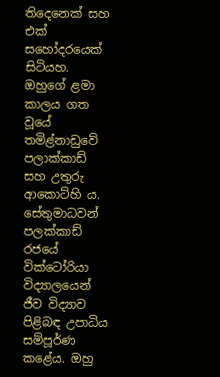තිදෙනෙක් සහ එක් සහෝදරයෙක් සිටියහ. ඔහුගේ ළමා කාලය ගත වූයේ තමිළ්නාඩුවේ පලාක්කාඩ් සහ උතුරු ආකොට්හි ය. සේතුමාධවන් පලක්කාඩ් රජයේ වික්ටෝරියා විද්‍යාලයෙන් ජීව විද්‍යාව පිළිබඳ උපාධිය සම්පූර්ණ කළේය. ඔහු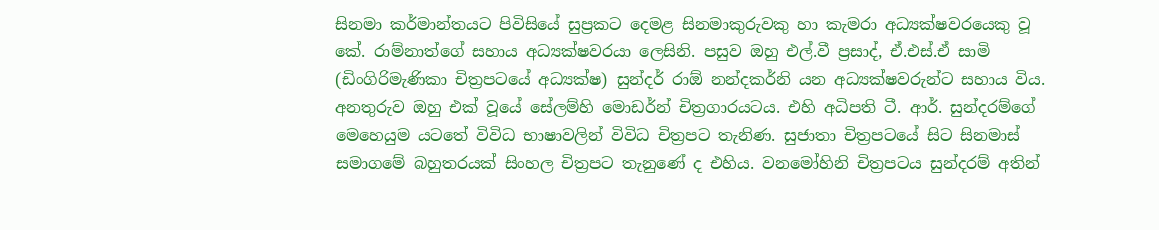සිනමා කර්මාන්තයට පිවිසියේ සුප්‍රකට දෙමළ සිනමාකුරුවකු හා කැමරා අධ්‍යක්ෂවරයෙකු වූ කේ. රාම්නාත්ගේ සහාය අධ්‍යක්ෂවරයා ලෙසිනි. පසුව ඔහු එල්.වී ප්‍රසාද්, ඒ.එස්.ඒ සාමි (ඩිංගිරිමැණිකා චිත්‍රපටයේ අධ්‍යක්ෂ) සුන්දර් රාඕ නන්දකර්නි යන අධ්‍යක්ෂවරුන්ට සහාය විය. අනතුරුව ඔහු එක් වූයේ සේලම්හි මොඩර්න් චිත්‍රගාරයටය. එහි අධිපති ටී. ආර්. සුන්දරම්ගේ මෙහෙයුම යටතේ විවිධ භාෂාවලින් විවිධ චිත්‍රපට තැනිණ. සුජාතා චිත්‍රපටයේ සිට සිනමාස් සමාගමේ බහුතරයක් සිංහල චිත්‍රපට තැනුණේ ද එහිය. වනමෝහිනි චිත්‍රපටය සුන්දරම් අතින්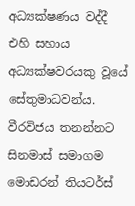අධ්‍යක්ෂණය වද්දී එහි සහාය අධ්‍යක්ෂවරයකු වූයේ සේතුමාධවන්ය. වීරවිජය තනන්නට සිනමාස් සමාගම මොඩරන් තියටර්ස්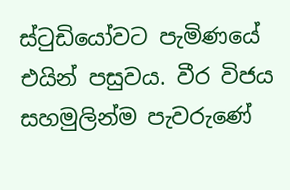ස්ටුඩියෝවට පැමිණයේ එයින් පසුවය. වීර විජය සහමුලින්ම පැවරුණේ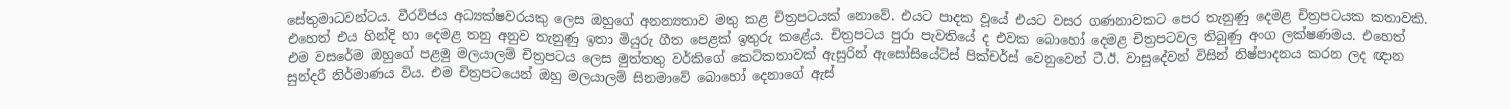සේතුමාධවන්ටය. වීරවිජය අධ්‍යක්ෂවරයකු ලෙස ඔහුගේ අනන්‍යතාව මතු කළ චිත්‍රපටයක් නොවේ. එයට පාදක වූයේ එයට වසර ගණනාවකට පෙර තැනුණු දෙමළ චිත්‍රපටයක කතාවකි. එහෙත් එය හින්දි හා දෙමළ තනු අනුව තැනුණු ඉතා මියුරු ගීත පෙළක් ඉතුරු කළේය. චිත්‍රපටය පුරා පැවතියේ ද එවක බොහෝ දෙමළ චිත්‍රපටවල තිබුණු අංග ලක්ෂණමය. එහෙත් එම වසරේම ඔහුගේ පළමු මලයාලම් චිත්‍රපටය ලෙස මුත්තතු වර්කිගේ කෙටිකතාවක් ඇසුරින් ඇසෝසියේට්ස් පික්චර්ස් වෙනුවෙන් ටී.ඊ. වාසුදේවන් විසින් නිෂ්පාදනය කරන ලද ඥාන සුන්දරී නිර්මාණය විය. එම චිත්‍රපටයෙන් ඔහු මලයාලම් සිනමාවේ බොහෝ දෙනාගේ ඇස්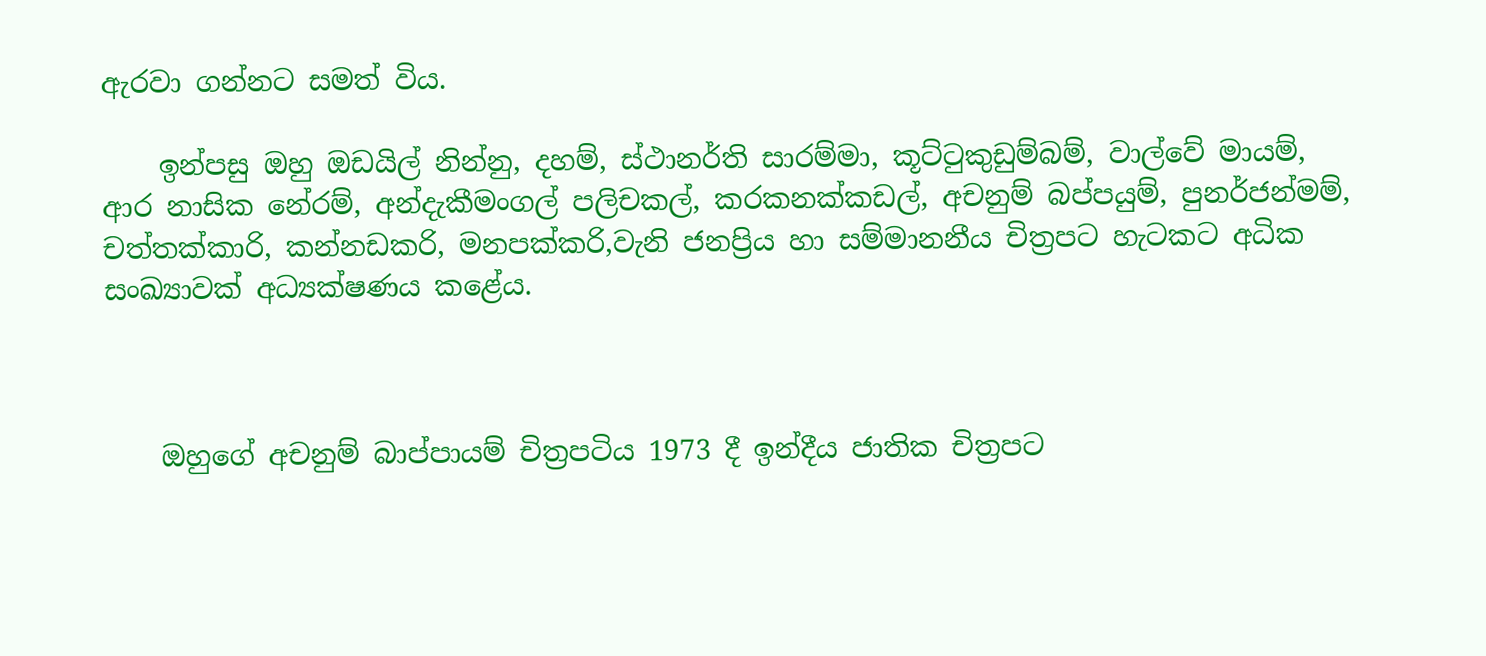ඇරවා ගන්නට සමත් විය.

    ඉන්පසු ඔහු ඔඩයිල් නින්නු, දහම්, ස්ථානර්ති සාරම්මා, කූට්ටුකුඩුම්බම්, වාල්වේ මායම්, ආර නාසික නේරම්, අන්දැකීමංගල් පලිචකල්, කරකනක්කඩල්, අචනුම් බප්පයුම්, පුනර්ජන්මම්, චත්තක්කාරි, කන්නඩකරි, මනපක්කරි,වැනි ජනප්‍රිය හා සම්මානනීය චිත්‍රපට හැටකට අධික සංඛ්‍යාවක් අධ්‍යක්ෂණය කළේය.



    ඔහුගේ අචනුම් බාප්පායම් චිත්‍රපටිය 1973 දී ඉන්දීය ජාතික චිත්‍රපට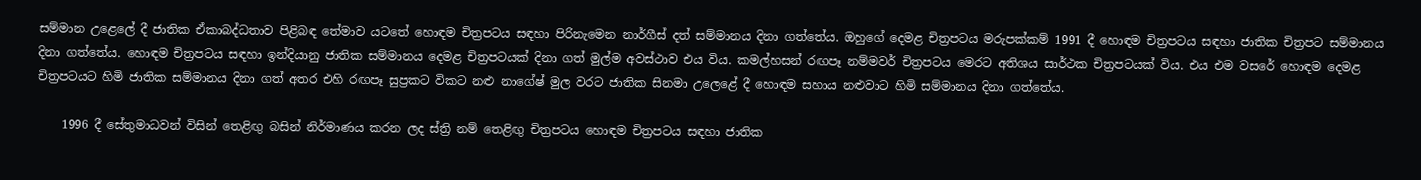සම්මාන උළෙලේ දී ජාතික ඒකාබද්ධතාව පිළිබඳ තේමාව යටතේ හොඳම චිත්‍රපටය සඳහා පිරිනැමෙන නාර්ගීස් දත් සම්මානය දිනා ගත්තේය. ඔහුගේ දෙමළ චිත්‍රපටය මරුපක්කම් 1991 දී හොඳම චිත්‍රපටය සඳහා ජාතික චිත්‍රපට සම්මානය දිනා ගත්තේය. හොඳම චිත්‍රපටය සඳහා ඉන්දියානු ජාතික සම්මානය දෙමළ චිත්‍රපටයක් දිනා ගත් මුල්ම අවස්ථාව එය විය. කමල්හසන් රඟපෑ නම්මවර් චිත්‍රපටය මෙරට අතිශය සාර්ථක චිත්‍රපටයක් විය. එය එම වසරේ හොඳම දෙමළ චිත්‍රපටයට හිමි ජාතික සම්මානය දිනා ගත් අතර එහි රඟපෑ සුප්‍රකට විකට නළු නාගේෂ් මුල වරට ජාතික සිනමා උලෙළේ දී හොඳම සහාය නළුවාට හිමි සම්මානය දිනා ගත්තේය.

    1996 දී සේතුමාධවන් විසින් තෙළිඟු බසින් නිර්මාණය කරන ලද ස්ත්‍රි නම් තෙළිඟු චිත්‍රපටය හොඳම චිත්‍රපටය සඳහා ජාතික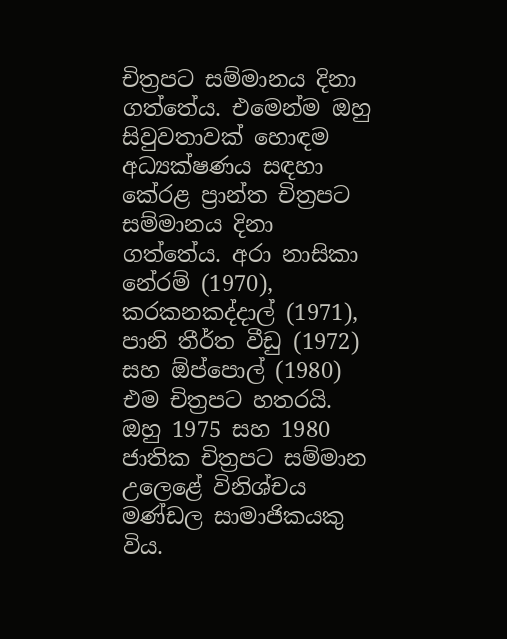චිත්‍රපට සම්මානය දිනා ගත්තේය. එමෙන්ම ඔහු සිවුවතාවක් හොඳම අධ්‍යක්ෂණය සඳහා කේරළ ප්‍රාන්ත චිත්‍රපට සම්මානය දිනා ගත්තේය. අරා නාසිකා නේරම් (1970), කරකනකද්දාල් (1971), පානි තීර්ත වීඩු (1972) සහ ඕප්පොල් (1980) එම චිත්‍රපට හතරයි. ඔහු 1975 සහ 1980 ජාතික චිත්‍රපට සම්මාන උලෙළේ විනිශ්චය මණ්ඩල සාමාජිකයකු විය.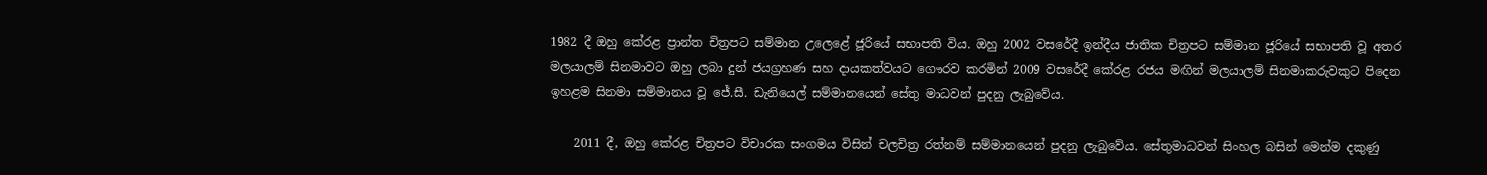1982 දී ඔහු කේරළ ප්‍රාන්ත චිත්‍රපට සම්මාන උලෙළේ ජූරියේ සභාපති විය. ඔහු 2002 වසරේදී ඉන්දීය ජාතික චිත්‍රපට සම්මාන ජූරියේ සභාපති වූ අතර මලයාලම් සිනමාවට ඔහු ලබා දුන් ජයග්‍රහණ සහ දායකත්වයට ගෞරව කරමින් 2009 වසරේදී කේරළ රජය මඟින් මලයාලම් සිනමාකරුවකුට පිදෙන ඉහළම සිනමා සම්මානය වූ ජේ.සී. ඩැනියෙල් සම්මානයෙන් සේතු මාධවන් පුදනු ලැබුවේය.

    2011 දී, ඔහු කේරළ චිත්‍රපට විචාරක සංගමය විසින් චලචිත්‍ර රත්නම් සම්මානයෙන් පුදනු ලැබුවේය. සේතුමාධවන් සිංහල බසින් මෙන්ම දකුණු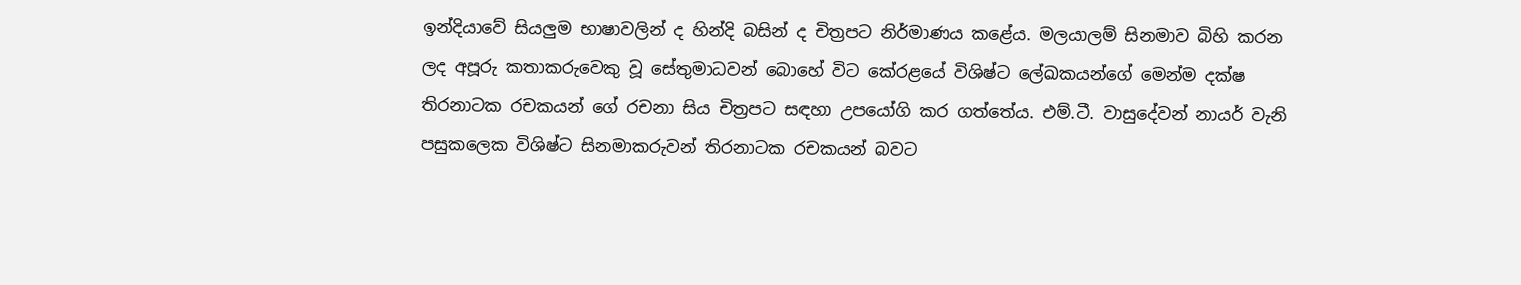ඉන්දියාවේ සියලුම භාෂාවලින් ද හින්දි බසින් ද චිත්‍රපට නිර්මාණය කළේය. මලයාලම් සිනමාව බිහි කරන ලද අපූරු කතාකරුවෙකු වූ සේතුමාධවන් බොහේ විට කේරළයේ විශිෂ්ට ලේඛකයන්ගේ මෙන්ම දක්ෂ තිරනාටක රචකයන් ගේ රචනා සිය චිත්‍රපට සඳහා උපයෝගි කර ගත්තේය. එම්.ටී. වාසුදේවන් නායර් වැනි පසුකලෙක විශිෂ්ට සිනමාකරුවන් තිරනාටක රචකයන් බවට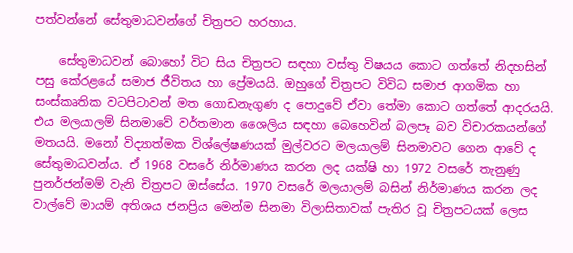පත්වන්නේ සේතුමාධවන්ගේ චිත්‍රපට හරහාය.

    සේතුමාධවන් බොහෝ විට සිය චිත්‍රපට සඳහා වස්තු විෂයය කොට ගත්තේ නිදහසින් පසු කේරළයේ සමාජ ජීවිතය හා ප්‍රේමයයි. ඔහුගේ චිත්‍රපට විවිධ සමාජ ආගමික හා සංස්කෘතික වටපිටාවන් මත ගොඩනැගුණ ද පොදුවේ ඒවා තේමා කොට ගත්තේ ආදරයයි. එය මලයාලම් සිනමාවේ වර්තමාන ශෛලිය සඳහා බෙහෙවින් බලපෑ බව විචාරකයන්ගේ මතයයි. මනෝ විද්‍යාත්මක විශ්ලේෂණයක් මුල්වරට මලයාලම් සිනමාවට ගෙන ආවේ ද සේතුමාධවන්ය. ඒ 1968 වසරේ නිර්මාණය කරන ලද යක්ෂි හා 1972 වසරේ තැනුණු පුනර්ජන්මම් වැනි චිත්‍රපට ඔස්සේය. 1970 වසරේ මලයාලම් බසින් නිර්මාණය කරන ලද වාල්වේ මායම් අතිශය ජනප්‍රිය මෙන්ම සිනමා විලාසිතාවක් පැතිර වූ චිත්‍රපටයක් ලෙස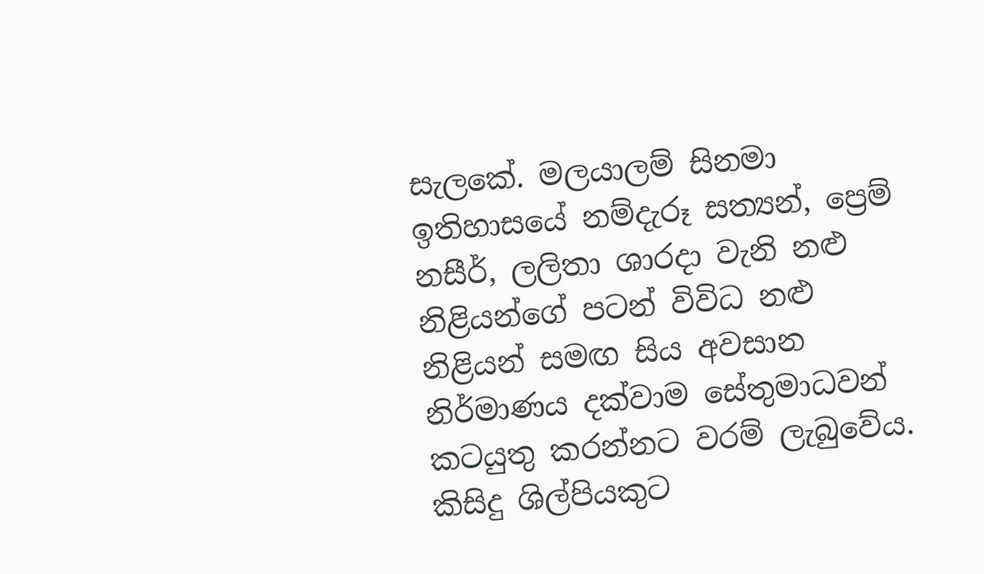සැලකේ. මලයාලම් සිනමා ඉතිහාසයේ නම්දැරූ සත්‍යන්, ප්‍රෙම් නසීර්, ලලිතා ශාරදා වැනි නළු නිළියන්ගේ පටන් විවිධ නළු නිළියන් සමඟ සිය අවසාන නිර්මාණය දක්වාම සේතුමාධවන් කටයුතු කරන්නට වරම් ලැබුවේය. කිසිදු ශිල්පියකුට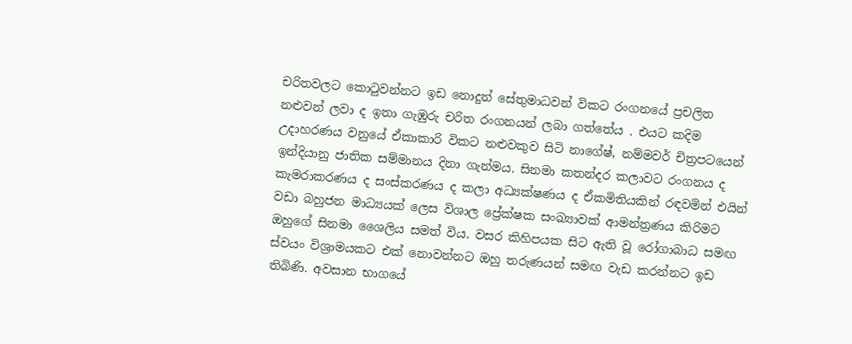චරිතවලට කොටුවන්නට ඉඩ නොදුන් සේතුමාධවන් විකට රංගනයේ ප්‍රචලිත නළුවන් ලවා ද ඉතා ගැඹුරු චරිත රංගනයන් ලබා ගත්තේය . එයට කදිම උදාහරණය වනුයේ ඒකාකාරි විකට නළුවකුව සිටි නාගේෂ්, නම්මවර් චිත්‍රපටයෙන් ඉන්දියානු ජාතික සම්මානය දිනා ගැන්මය. සිනමා කතන්දර කලාවට රංගනය ද කැමරාකරණය ද සංස්කරණය ද කලා අධ්‍යක්ෂණය ද ඒකමිතියකින් රඳවමින් එයින් වඩා බහුජන මාධ්‍යයක් ලෙස විශාල ප්‍රේක්ෂක සංඛ්‍යාවක් ආමන්ත්‍රණය කිරිමට ඔහුගේ සිනමා ශෛලිය සමත් විය. වසර කිහිපයක සිට ඇති වූ රෝගාබාධ සමඟ ස්වයං විශ්‍රාමයකට එක් නොවන්නට ඔහු තරුණයන් සමඟ වැඩ කරන්නට ඉඩ තිබිණි. අවසාන භාගයේ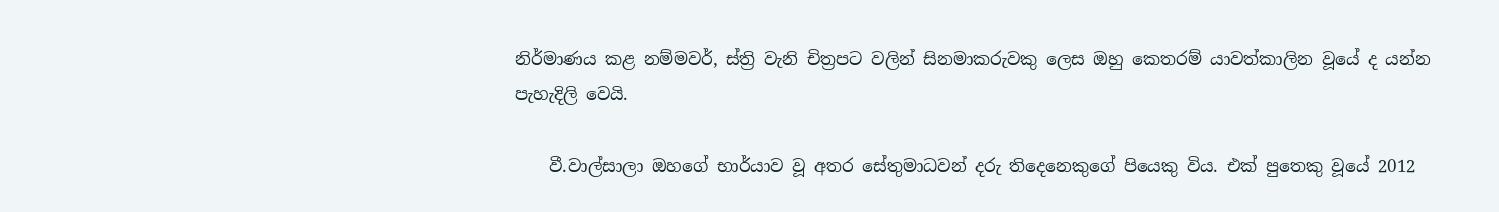නිර්මාණය කළ නම්මවර්, ස්ත්‍රි වැනි චිත්‍රපට වලින් සිනමාකරුවකු ලෙස ඔහු කෙතරම් යාවත්කාලින වූයේ ද යන්න පැහැදිලි වෙයි.

    වී.වාල්සාලා ඔහගේ භාර්යාව වූ අතර සේතුමාධවන් දරු තිදෙනෙකුගේ පියෙකු විය. එක් පුතෙකු වූයේ 2012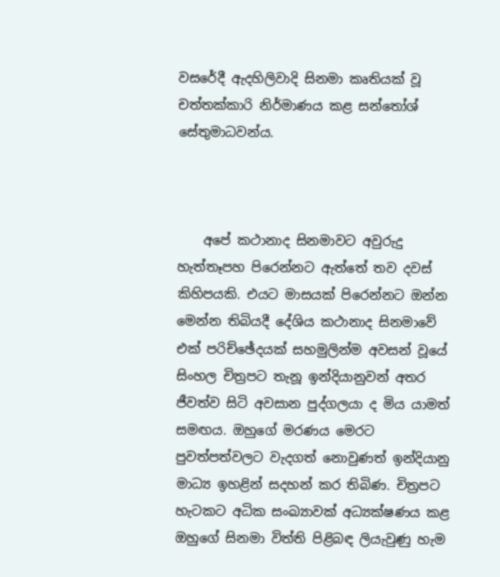වසරේදී ඇදහිලිවාදි සිනමා කෘතියක් වූ චත්තක්කාරි නිර්මාණය කළ සන්තෝශ් සේතුමාධවන්ය.



    අපේ කථානාද සිනමාවට අවුරුදු හැත්තෑපහ පිරෙන්නට ඇත්තේ තව දවස් කිහිපයකි. එයට මාසයක් පිරෙන්නට ඔන්න මෙන්න තිබියදී දේශිය කථානාද සිනමාවේ එක් පරිච්ඡේදයක් සහමුලින්ම අවසන් වූයේ සිංහල චිත්‍රපට තැනූ ඉන්දියානුවන් අතර ජීවත්ව සිටි අවසාන පුද්ගලයා ද මිය යාමත් සමඟය. ඔහුගේ මරණය මෙරට පුවත්පත්වලට වැදගත් නොවුණත් ඉන්දියානු මාධ්‍ය ඉහළින් සදහන් කර තිබිණ. චිත්‍රපට හැටකට අධික සංඛ්‍යාවක් අධ්‍යක්ෂණය කළ ඔහුගේ සිනමා විත්ති පිළිබඳ ලියැවුණු හැම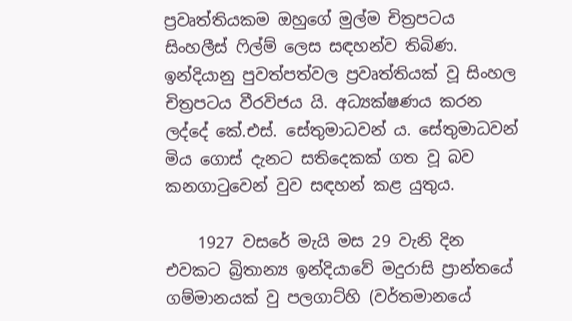ප්‍රවෘත්තියකම ඔහුගේ මුල්ම චිත්‍රපටය සිංහලීස් ෆිල්ම් ලෙස සඳහන්ව තිබිණ. ඉන්දියානු පුවත්පත්වල ප්‍රවෘත්තියක් වූ සිංහල චිත්‍රපටය වීරවිජය යි. අධ්‍යක්ෂණය කරන ලද්දේ කේ.එස්. සේතුමාධවන් ය. සේතුමාධවන් මිය ගොස් දැනට සතිදෙකක් ගත වූ බව කනගාටුවෙන් වුව සඳහන් කළ යුතුය.

    1927 වසරේ මැයි මස 29 වැනි දින එවකට බ්‍රිතාන්‍ය ඉන්දියාවේ මදුරාසි ප්‍රාන්තයේ ගම්මානයක් වු පලගාට්හි (වර්තමානයේ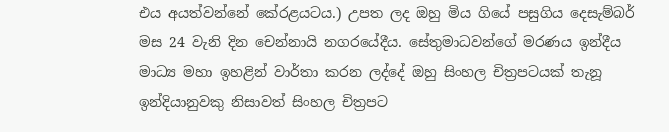එය අයත්වන්නේ කේරළයටය.) උපත ලද ඔහු මිය ගියේ පසුගිය දෙසැම්බර් මස 24 වැනි දින චෙන්නායි නගරයේදීය. සේතුමාධවන්ගේ මරණය ඉන්දීය මාධ්‍ය මහා ඉහළින් වාර්තා කරන ලද්දේ ඔහු සිංහල චිත්‍රපටයක් තැනූ ඉන්දියානුවකු නිසාවත් සිංහල චිත්‍රපට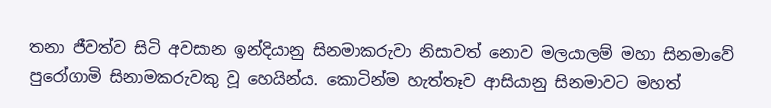තනා ජීවත්ව සිටි අවසාන ඉන්දියානු සිනමාකරුවා නිසාවත් නොව මලයාලම් මහා සිනමාවේ පුරෝගාමි සිනාමකරුවකු වූ හෙයින්ය. කොටින්ම හැත්තෑව ආසියානු සිනමාවට මහත්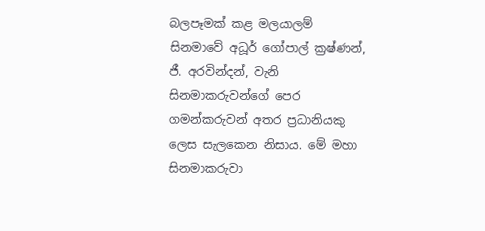බලපෑමක් කළ මලයාලම් සිනමාවේ අධූර් ගෝපාල් ක්‍රෂ්ණන්, ජී. අරවින්දන්, වැනි සිනමාකරුවන්ගේ පෙර ගමන්කරුවන් අතර ප්‍රධානියකු ලෙස සැලකෙන නිසාය. මේ මහා සිනමාකරුවා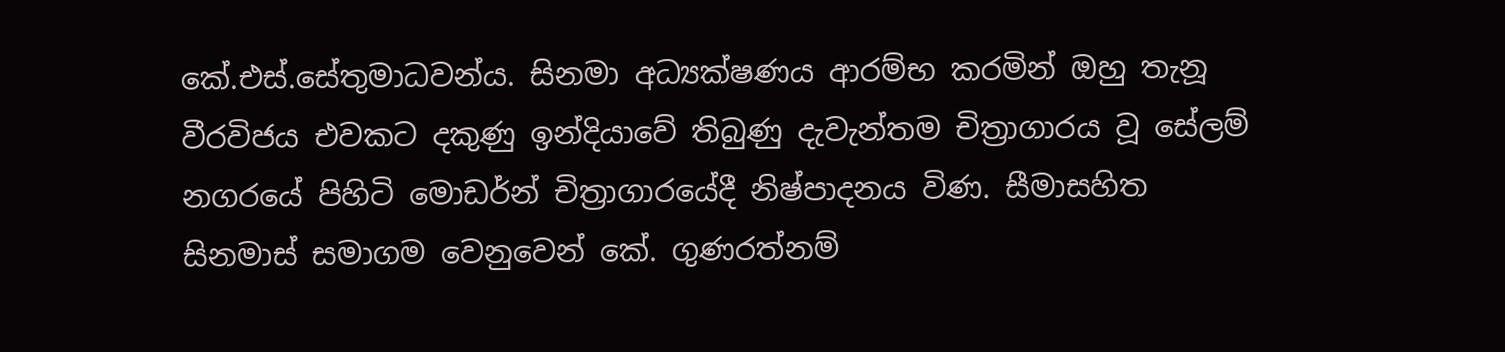කේ.එස්.සේතුමාධවන්ය. සිනමා අධ්‍යක්ෂණය ආරම්භ කරමින් ඔහු තැනූ වීරවිජය එවකට දකුණු ඉන්දියාවේ තිබුණු දැවැන්තම චිත්‍රාගාරය වූ සේලම් නගරයේ පිහිටි මොඩර්න් චිත්‍රාගාරයේදී නිෂ්පාදනය විණ. සීමාසහිත සිනමාස් සමාගම වෙනුවෙන් කේ. ගුණරත්නම්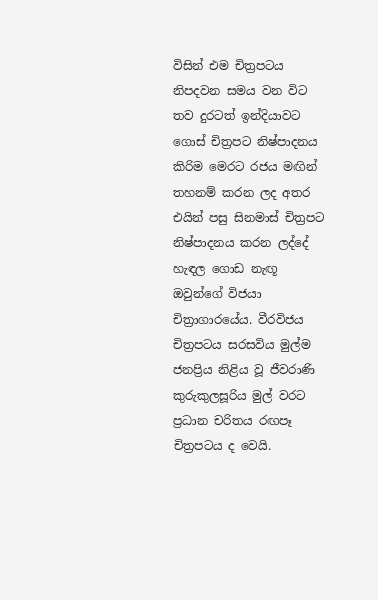විසින් එම චිත්‍රපටය නිපදවන සමය වන විට තව දුරටත් ඉන්දියාවට ගොස් චිත්‍රපට නිෂ්පාදනය කිරිම මෙරට රජය මඟින් තහනම් කරන ලද අතර එයින් පසු සිනමාස් චිත්‍රපට නිෂ්පාදනය කරන ලද්දේ හැඳල ගොඩ නැඟූ ඔවුන්ගේ විජයා චිත්‍රාගාරයේය. වීරවිජය චිත්‍රපටය සරසවිය මුල්ම ජනප්‍රිය නිළිය වූ ජීවරාණි කුරුකුලසූරිය මුල් වරට ප්‍රධාන චරිතය රඟපෑ චිත්‍රපටය ද වෙයි.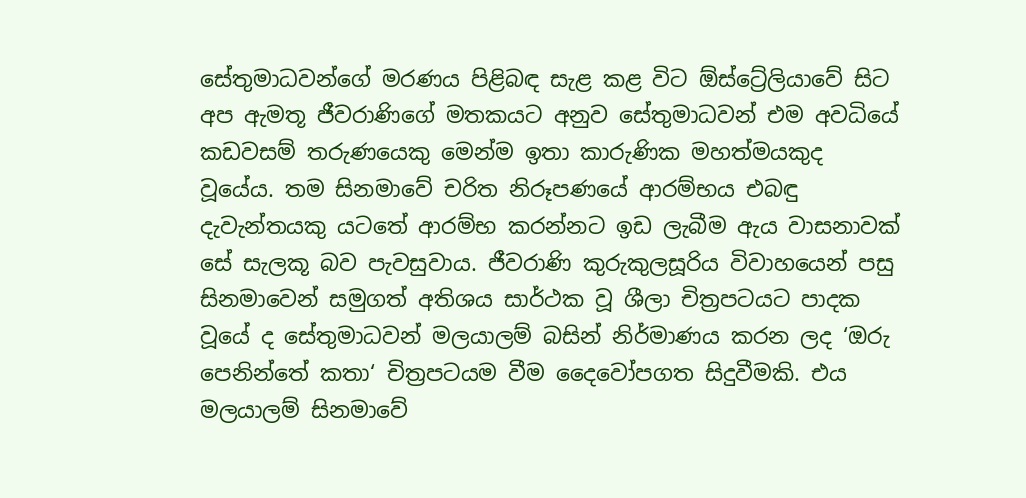සේතුමාධවන්ගේ මරණය පිළිබඳ සැළ කළ විට ඕස්ට්‍රේලියාවේ සිට අප ඇමතූ ජීවරාණිගේ මතකයට අනුව සේතුමාධවන් එම අවධියේ කඩවසම් තරුණයෙකු මෙන්ම ඉතා කාරුණික මහත්මයකුද වූයේය. තම සිනමාවේ චරිත නිරූපණයේ ආරම්භය එබඳු දැවැන්තයකු යටතේ ආරම්භ කරන්නට ඉඩ ලැබීම ඇය වාසනාවක් සේ සැලකූ බව පැවසුවාය. ජීවරාණි කුරුකුලසූරිය විවාහයෙන් පසු සිනමාවෙන් සමුගත් අතිශය සාර්ථක වූ ශීලා චිත්‍රපටයට පාදක වූයේ ද සේතුමාධවන් මලයාලම් බසින් නිර්මාණය කරන ලද ‘ඔරු පෙනින්තේ කතා‘ චිත්‍රපටයම වීම දෛවෝපගත සිදුවීමකි. එය මලයාලම් සිනමාවේ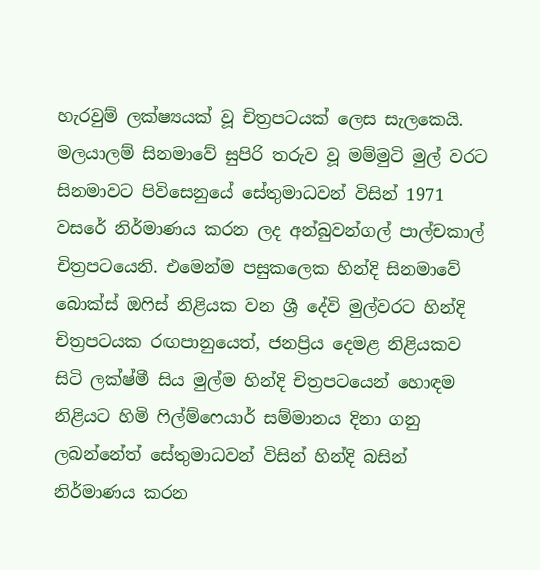හැරවුම් ලක්ෂ්‍යයක් වූ චිත්‍රපටයක් ලෙස සැලකෙයි. මලයාලම් සිනමාවේ සුපිරි තරුව වූ මම්මුටි මුල් වරට සිනමාවට පිවිසෙනුයේ සේතුමාධවන් විසින් 1971 වසරේ නිර්මාණය කරන ලද අන්බුවන්ගල් පාල්චකාල් චිත්‍රපටයෙනි. එමෙන්ම පසුකලෙක හින්දි සිනමාවේ බොක්ස් ඔෆිස් නිළියක වන ශ්‍රී දේවි මුල්වරට හින්දි චිත්‍රපටයක රඟපානුයෙත්, ජනප්‍රිය දෙමළ නිළියකව සිටි ලක්ෂ්මී සිය මුල්ම හින්දි චිත්‍රපටයෙන් හොඳම නිළියට හිමි ෆිල්ම්ෆෙයාර් සම්මානය දිනා ගනු ලබන්නේත් සේතුමාධවන් විසින් හින්දි බසින් නිර්මාණය කරන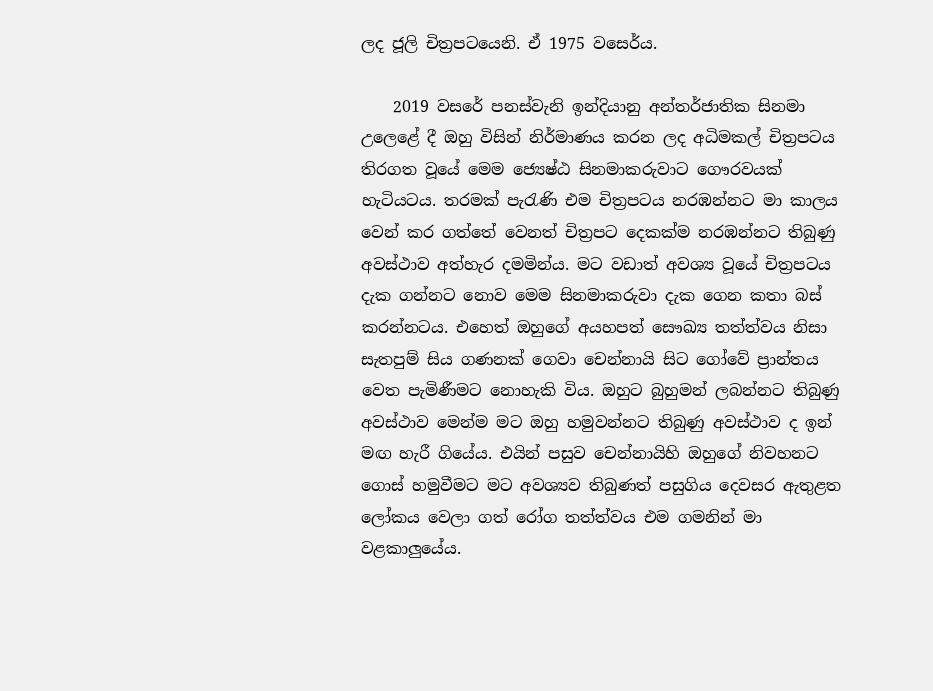ලද ජූලි චිත්‍රපටයෙනි. ඒ 1975 වසෙර්ය.

    2019 වසරේ පනස්වැනි ඉන්දියානු අන්තර්ජාතික සිනමා උලෙළේ දී ඔහු විසින් නිර්මාණය කරන ලද අධිමකල් චිත්‍රපටය තිරගත වූයේ මෙම ජ්‍යෙෂ්ඨ සිනමාකරුවාට ගෞරවයක් හැටියටය. තරමක් පැරැණි එම චිත්‍රපටය නරඹන්නට මා කාලය වෙන් කර ගත්තේ වෙනත් චිත්‍රපට දෙකක්ම නරඹන්නට තිබුණු අවස්ථාව අත්හැර දමමින්ය. මට වඩාත් අවශ්‍ය වූයේ චිත්‍රපටය දැක ගන්නට නොව මෙම සිනමාකරුවා දැක ගෙන කතා බස් කරන්නටය. එහෙත් ඔහුගේ අයහපත් සෞඛ්‍ය තත්ත්වය නිසා සැතපුම් සිය ගණනක් ගෙවා චෙන්නායි සිට ගෝවේ ප්‍රාන්තය වෙත පැමිණීමට නොහැකි විය. ඔහුට බුහුමන් ලබන්නට තිබුණු අවස්ථාව මෙන්ම මට ඔහු හමුවන්නට තිබුණු අවස්ථාව ද ඉන් මඟ හැරී ගියේය. එයින් පසුව චෙන්නායිහි ඔහුගේ නිවහනට ගොස් හමුවීමට මට අවශ්‍යව තිබුණත් පසුගිය දෙවසර ඇතුළත ලෝකය වෙලා ගත් රෝග තත්ත්වය එම ගමනින් මා වළකාලුයේය.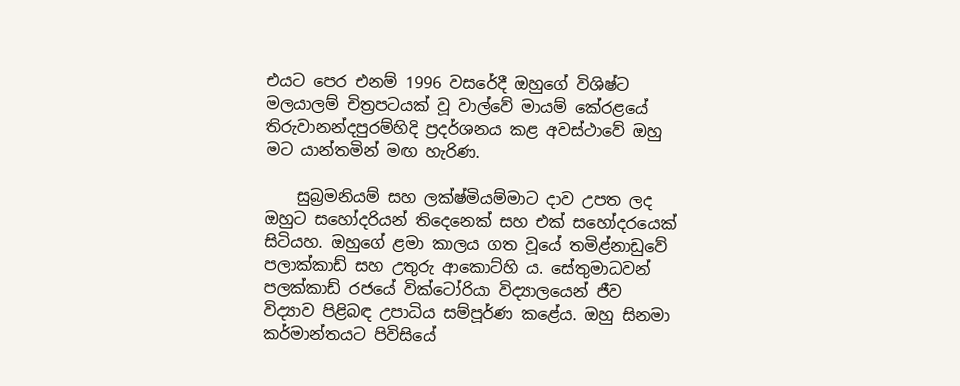එයට පෙර එනම් 1996 වසරේදී ඔහුගේ විශිෂ්ට මලයාලම් චිත්‍රපටයක් වූ වාල්වේ මායම් කේරළයේ තිරුවානන්දපුරම්හිදි ප්‍රදර්ශනය කළ අවස්ථාවේ ඔහු මට යාන්තමින් මඟ හැරිණ.

    සුබ්‍රමනියම් සහ ලක්ෂ්මියම්මාට දාව උපත ලද ඔහුට සහෝදරියන් තිදෙනෙක් සහ එක් සහෝදරයෙක් සිටියහ. ඔහුගේ ළමා කාලය ගත වූයේ තමිළ්නාඩුවේ පලාක්කාඩ් සහ උතුරු ආකොට්හි ය. සේතුමාධවන් පලක්කාඩ් රජයේ වික්ටෝරියා විද්‍යාලයෙන් ජීව විද්‍යාව පිළිබඳ උපාධිය සම්පූර්ණ කළේය. ඔහු සිනමා කර්මාන්තයට පිවිසියේ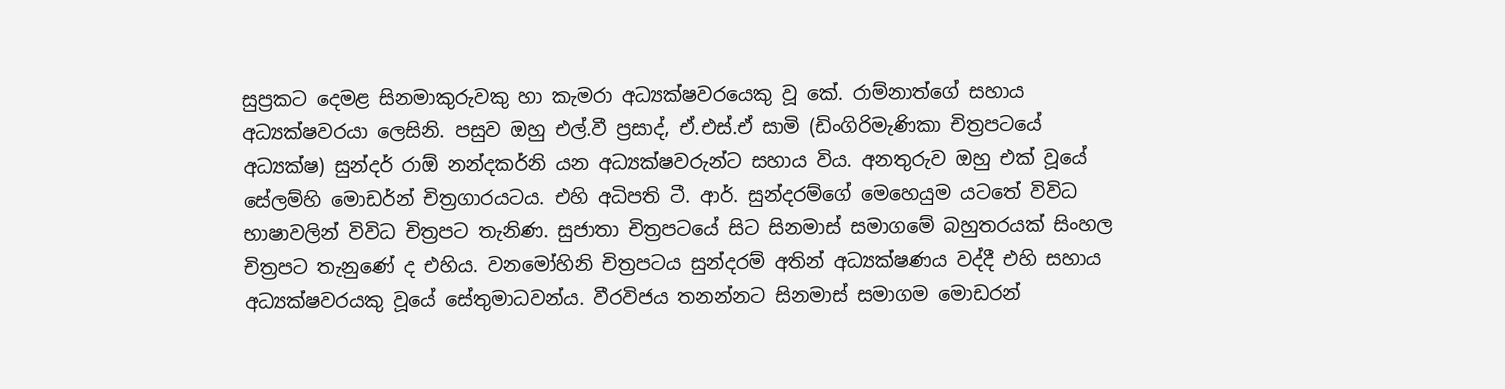සුප්‍රකට දෙමළ සිනමාකුරුවකු හා කැමරා අධ්‍යක්ෂවරයෙකු වූ කේ. රාම්නාත්ගේ සහාය අධ්‍යක්ෂවරයා ලෙසිනි. පසුව ඔහු එල්.වී ප්‍රසාද්, ඒ.එස්.ඒ සාමි (ඩිංගිරිමැණිකා චිත්‍රපටයේ අධ්‍යක්ෂ) සුන්දර් රාඕ නන්දකර්නි යන අධ්‍යක්ෂවරුන්ට සහාය විය. අනතුරුව ඔහු එක් වූයේ සේලම්හි මොඩර්න් චිත්‍රගාරයටය. එහි අධිපති ටී. ආර්. සුන්දරම්ගේ මෙහෙයුම යටතේ විවිධ භාෂාවලින් විවිධ චිත්‍රපට තැනිණ. සුජාතා චිත්‍රපටයේ සිට සිනමාස් සමාගමේ බහුතරයක් සිංහල චිත්‍රපට තැනුණේ ද එහිය. වනමෝහිනි චිත්‍රපටය සුන්දරම් අතින් අධ්‍යක්ෂණය වද්දී එහි සහාය අධ්‍යක්ෂවරයකු වූයේ සේතුමාධවන්ය. වීරවිජය තනන්නට සිනමාස් සමාගම මොඩරන්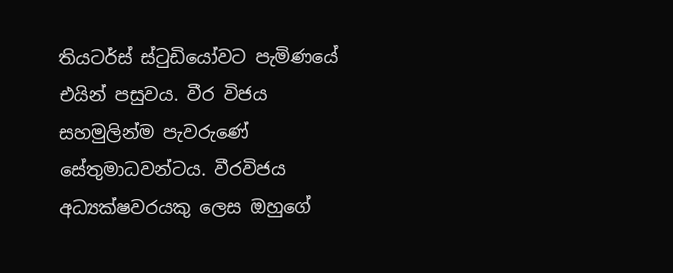තියටර්ස් ස්ටුඩියෝවට පැමිණයේ එයින් පසුවය. වීර විජය සහමුලින්ම පැවරුණේ සේතුමාධවන්ටය. වීරවිජය අධ්‍යක්ෂවරයකු ලෙස ඔහුගේ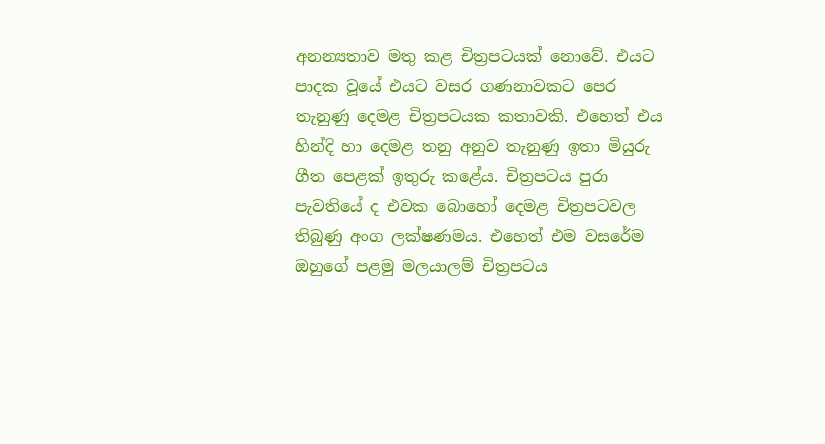අනන්‍යතාව මතු කළ චිත්‍රපටයක් නොවේ. එයට පාදක වූයේ එයට වසර ගණනාවකට පෙර තැනුණු දෙමළ චිත්‍රපටයක කතාවකි. එහෙත් එය හින්දි හා දෙමළ තනු අනුව තැනුණු ඉතා මියුරු ගීත පෙළක් ඉතුරු කළේය. චිත්‍රපටය පුරා පැවතියේ ද එවක බොහෝ දෙමළ චිත්‍රපටවල තිබුණු අංග ලක්ෂණමය. එහෙත් එම වසරේම ඔහුගේ පළමු මලයාලම් චිත්‍රපටය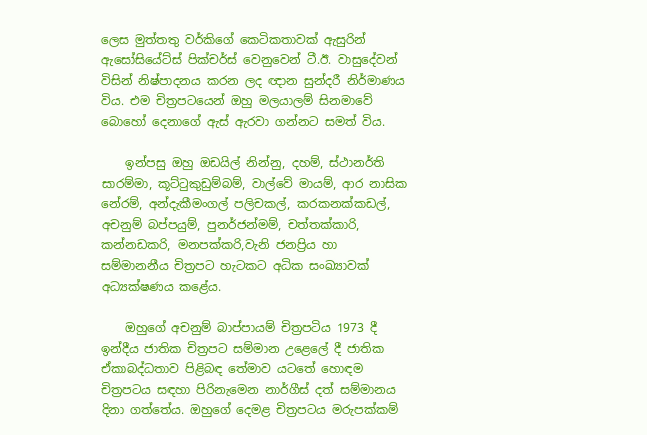ලෙස මුත්තතු වර්කිගේ කෙටිකතාවක් ඇසුරින් ඇසෝසියේට්ස් පික්චර්ස් වෙනුවෙන් ටී.ඊ. වාසුදේවන් විසින් නිෂ්පාදනය කරන ලද ඥාන සුන්දරී නිර්මාණය විය. එම චිත්‍රපටයෙන් ඔහු මලයාලම් සිනමාවේ බොහෝ දෙනාගේ ඇස් ඇරවා ගන්නට සමත් විය.

    ඉන්පසු ඔහු ඔඩයිල් නින්නු, දහම්, ස්ථානර්ති සාරම්මා, කූට්ටුකුඩුම්බම්, වාල්වේ මායම්, ආර නාසික නේරම්, අන්දැකීමංගල් පලිචකල්, කරකනක්කඩල්, අචනුම් බප්පයුම්, පුනර්ජන්මම්, චත්තක්කාරි, කන්නඩකරි, මනපක්කරි,වැනි ජනප්‍රිය හා සම්මානනීය චිත්‍රපට හැටකට අධික සංඛ්‍යාවක් අධ්‍යක්ෂණය කළේය.

    ඔහුගේ අචනුම් බාප්පායම් චිත්‍රපටිය 1973 දී ඉන්දීය ජාතික චිත්‍රපට සම්මාන උළෙලේ දී ජාතික ඒකාබද්ධතාව පිළිබඳ තේමාව යටතේ හොඳම චිත්‍රපටය සඳහා පිරිනැමෙන නාර්ගීස් දත් සම්මානය දිනා ගත්තේය. ඔහුගේ දෙමළ චිත්‍රපටය මරුපක්කම්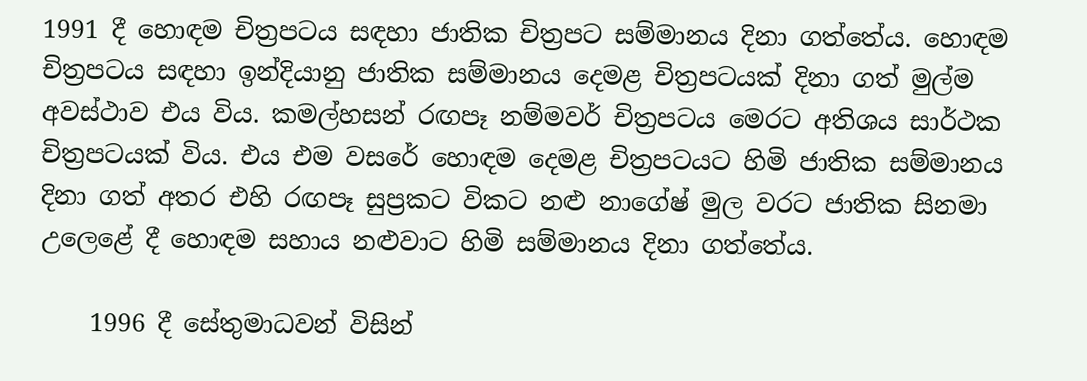1991 දී හොඳම චිත්‍රපටය සඳහා ජාතික චිත්‍රපට සම්මානය දිනා ගත්තේය. හොඳම චිත්‍රපටය සඳහා ඉන්දියානු ජාතික සම්මානය දෙමළ චිත්‍රපටයක් දිනා ගත් මුල්ම අවස්ථාව එය විය. කමල්හසන් රඟපෑ නම්මවර් චිත්‍රපටය මෙරට අතිශය සාර්ථක චිත්‍රපටයක් විය. එය එම වසරේ හොඳම දෙමළ චිත්‍රපටයට හිමි ජාතික සම්මානය දිනා ගත් අතර එහි රඟපෑ සුප්‍රකට විකට නළු නාගේෂ් මුල වරට ජාතික සිනමා උලෙළේ දී හොඳම සහාය නළුවාට හිමි සම්මානය දිනා ගත්තේය.

    1996 දී සේතුමාධවන් විසින්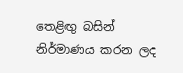තෙළිඟු බසින් නිර්මාණය කරන ලද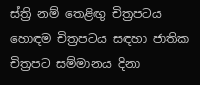ස්ත්‍රි නම් තෙළිඟු චිත්‍රපටය හොඳම චිත්‍රපටය සඳහා ජාතික චිත්‍රපට සම්මානය දිනා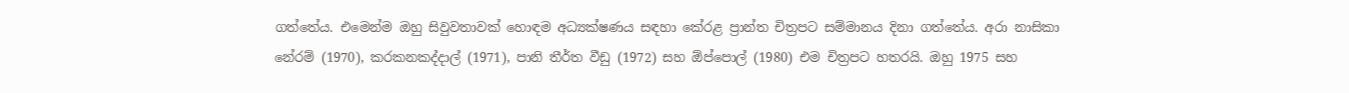ගත්තේය. එමෙන්ම ඔහු සිවුවතාවක් හොඳම අධ්‍යක්ෂණය සඳහා කේරළ ප්‍රාන්ත චිත්‍රපට සම්මානය දිනා ගත්තේය. අරා නාසිකා නේරම් (1970), කරකනකද්දාල් (1971), පානි තීර්ත වීඩු (1972) සහ ඕප්පොල් (1980) එම චිත්‍රපට හතරයි. ඔහු 1975 සහ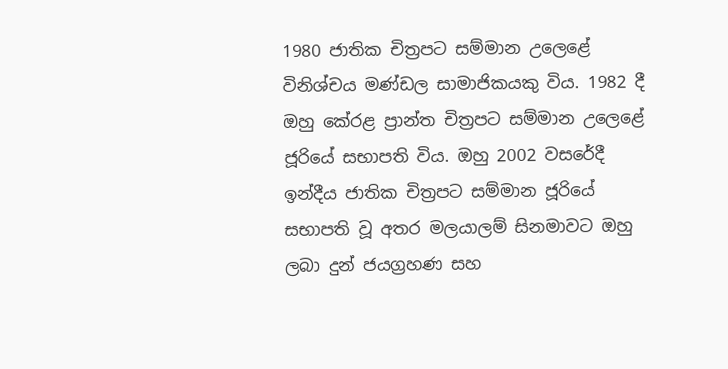1980 ජාතික චිත්‍රපට සම්මාන උලෙළේ විනිශ්චය මණ්ඩල සාමාජිකයකු විය. 1982 දී ඔහු කේරළ ප්‍රාන්ත චිත්‍රපට සම්මාන උලෙළේ ජූරියේ සභාපති විය. ඔහු 2002 වසරේදී ඉන්දීය ජාතික චිත්‍රපට සම්මාන ජූරියේ සභාපති වූ අතර මලයාලම් සිනමාවට ඔහු ලබා දුන් ජයග්‍රහණ සහ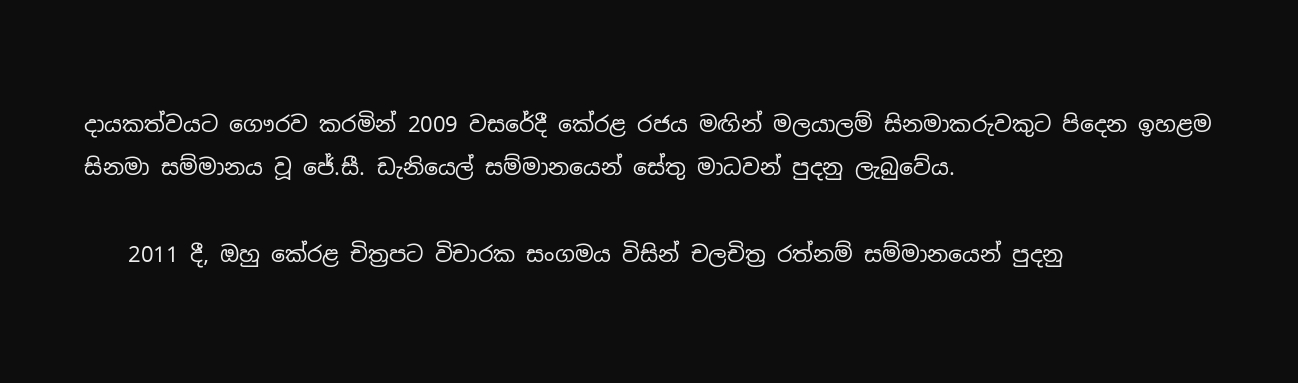දායකත්වයට ගෞරව කරමින් 2009 වසරේදී කේරළ රජය මඟින් මලයාලම් සිනමාකරුවකුට පිදෙන ඉහළම සිනමා සම්මානය වූ ජේ.සී. ඩැනියෙල් සම්මානයෙන් සේතු මාධවන් පුදනු ලැබුවේය.

    2011 දී, ඔහු කේරළ චිත්‍රපට විචාරක සංගමය විසින් චලචිත්‍ර රත්නම් සම්මානයෙන් පුදනු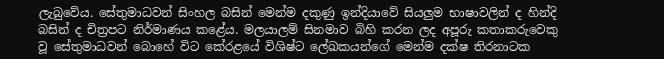ලැබුවේය. සේතුමාධවන් සිංහල බසින් මෙන්ම දකුණු ඉන්දියාවේ සියලුම භාෂාවලින් ද හින්දි බසින් ද චිත්‍රපට නිර්මාණය කළේය. මලයාලම් සිනමාව බිහි කරන ලද අපූරු කතාකරුවෙකු වූ සේතුමාධවන් බොහේ විට කේරළයේ විශිෂ්ට ලේඛකයන්ගේ මෙන්ම දක්ෂ තිරනාටක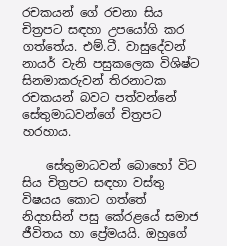රචකයන් ගේ රචනා සිය චිත්‍රපට සඳහා උපයෝගි කර ගත්තේය. එම්.ටී. වාසුදේවන් නායර් වැනි පසුකලෙක විශිෂ්ට සිනමාකරුවන් තිරනාටක රචකයන් බවට පත්වන්නේ සේතුමාධවන්ගේ චිත්‍රපට හරහාය.

    සේතුමාධවන් බොහෝ විට සිය චිත්‍රපට සඳහා වස්තු විෂයය කොට ගත්තේ නිදහසින් පසු කේරළයේ සමාජ ජීවිතය හා ප්‍රේමයයි. ඔහුගේ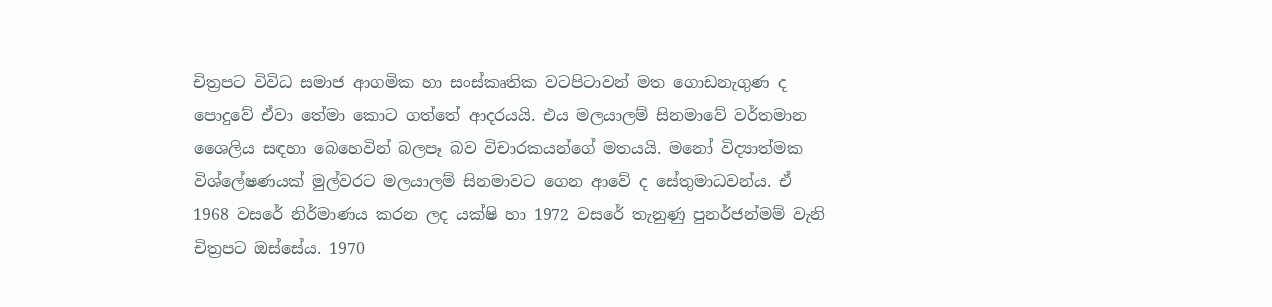චිත්‍රපට විවිධ සමාජ ආගමික හා සංස්කෘතික වටපිටාවන් මත ගොඩනැගුණ ද පොදුවේ ඒවා තේමා කොට ගත්තේ ආදරයයි. එය මලයාලම් සිනමාවේ වර්තමාන ශෛලිය සඳහා බෙහෙවින් බලපෑ බව විචාරකයන්ගේ මතයයි. මනෝ විද්‍යාත්මක විශ්ලේෂණයක් මුල්වරට මලයාලම් සිනමාවට ගෙන ආවේ ද සේතුමාධවන්ය. ඒ 1968 වසරේ නිර්මාණය කරන ලද යක්ෂි හා 1972 වසරේ තැනුණු පුනර්ජන්මම් වැනි චිත්‍රපට ඔස්සේය. 1970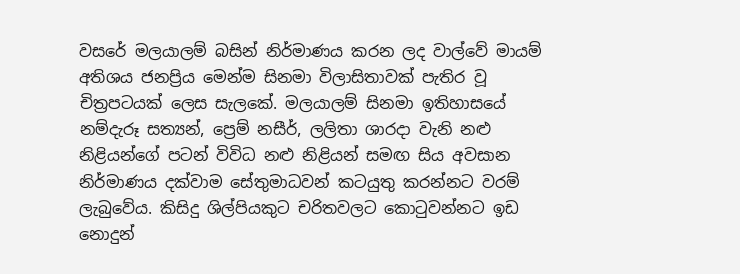වසරේ මලයාලම් බසින් නිර්මාණය කරන ලද වාල්වේ මායම් අතිශය ජනප්‍රිය මෙන්ම සිනමා විලාසිතාවක් පැතිර වූ චිත්‍රපටයක් ලෙස සැලකේ. මලයාලම් සිනමා ඉතිහාසයේ නම්දැරූ සත්‍යන්, ප්‍රෙම් නසීර්, ලලිතා ශාරදා වැනි නළු නිළියන්ගේ පටන් විවිධ නළු නිළියන් සමඟ සිය අවසාන නිර්මාණය දක්වාම සේතුමාධවන් කටයුතු කරන්නට වරම් ලැබුවේය. කිසිදු ශිල්පියකුට චරිතවලට කොටුවන්නට ඉඩ නොදුන්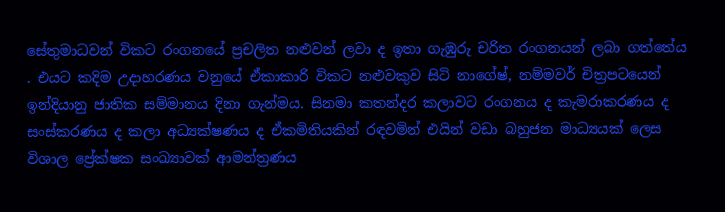සේතුමාධවන් විකට රංගනයේ ප්‍රචලිත නළුවන් ලවා ද ඉතා ගැඹුරු චරිත රංගනයන් ලබා ගත්තේය . එයට කදිම උදාහරණය වනුයේ ඒකාකාරි විකට නළුවකුව සිටි නාගේෂ්, නම්මවර් චිත්‍රපටයෙන් ඉන්දියානු ජාතික සම්මානය දිනා ගැන්මය. සිනමා කතන්දර කලාවට රංගනය ද කැමරාකරණය ද සංස්කරණය ද කලා අධ්‍යක්ෂණය ද ඒකමිතියකින් රඳවමින් එයින් වඩා බහුජන මාධ්‍යයක් ලෙස විශාල ප්‍රේක්ෂක සංඛ්‍යාවක් ආමන්ත්‍රණය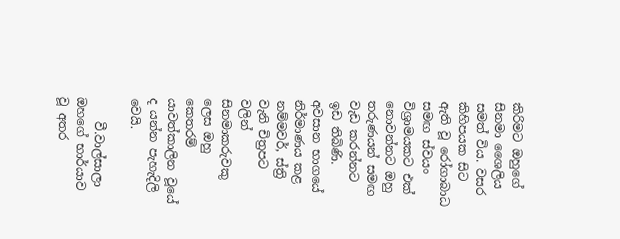කිරිමට ඔහුගේ සිනමා ශෛලිය සමත් විය. වසර කිහිපයක සිට ඇති වූ රෝගාබාධ සමඟ ස්වයං විශ්‍රාමයකට එක් නොවන්නට ඔහු තරුණයන් සමඟ වැඩ කරන්නට ඉඩ තිබිණි. අවසාන භාගයේ නිර්මාණය කළ නම්මවර්, ස්ත්‍රි වැනි චිත්‍රපට වලින් සිනමාකරුවකු ලෙස ඔහු කෙතරම් යාවත්කාලින වූයේ ද යන්න පැහැදිලි වෙයි.

    වී.වාල්සාලා ඔහගේ භාර්යාව වූ අතර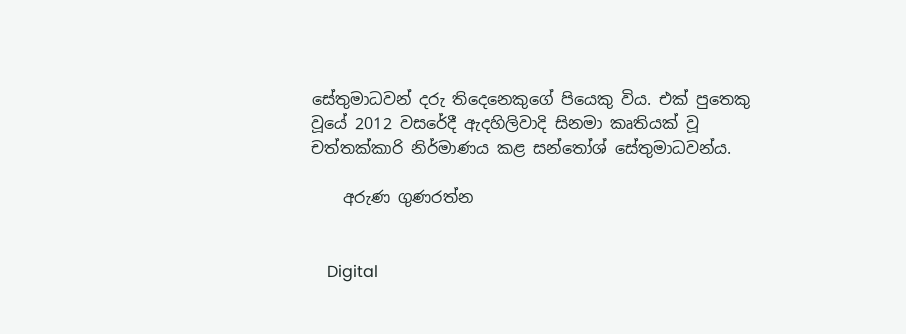සේතුමාධවන් දරු තිදෙනෙකුගේ පියෙකු විය. එක් පුතෙකු වූයේ 2012 වසරේදී ඇදහිලිවාදි සිනමා කෘතියක් වූ චත්තක්කාරි නිර්මාණය කළ සන්තෝශ් සේතුමාධවන්ය.

    අරුණ ගුණරත්න


    Digital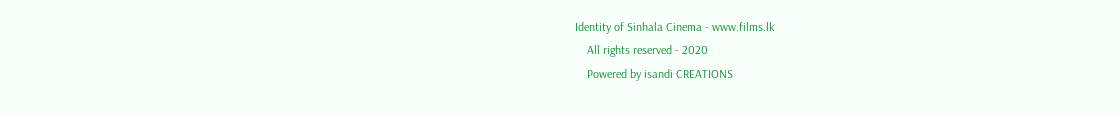Identity of Sinhala Cinema - www.films.lk
    All rights reserved - 2020
    Powered by isandi CREATIONS